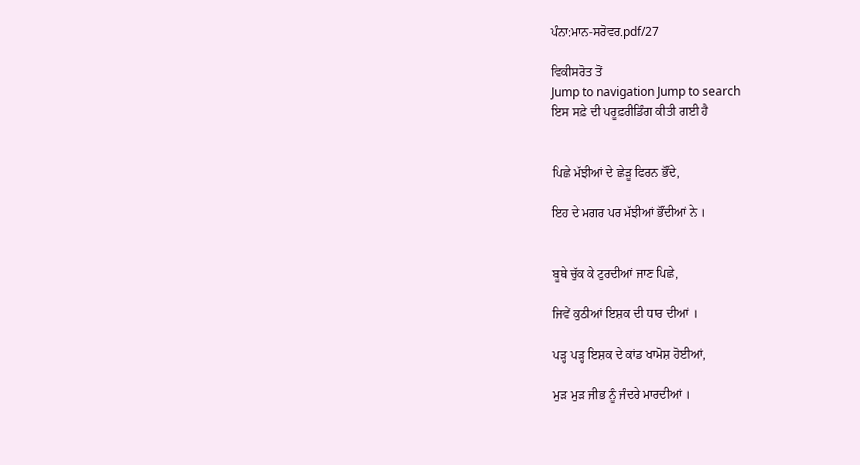ਪੰਨਾ:ਮਾਨ-ਸਰੋਵਰ.pdf/27

ਵਿਕੀਸਰੋਤ ਤੋਂ
Jump to navigation Jump to search
ਇਸ ਸਫ਼ੇ ਦੀ ਪਰੂਫ਼ਰੀਡਿੰਗ ਕੀਤੀ ਗਈ ਹੈ


ਪਿਛੇ ਮੱਝੀਆਂ ਦੇ ਛੇੜੂ ਫਿਰਨ ਭੌਂਦੇ,

ਇਹ ਦੇ ਮਗਰ ਪਰ ਮੱਝੀਆਂ ਭੌਂਦੀਆਂ ਨੇ ।


ਬੂਥੇ ਚੁੱਕ ਕੇ ਟੁਰਦੀਆਂ ਜਾਣ ਪਿਛੇ,

ਜਿਵੇਂ ਕੁਠੀਆਂ ਇਸ਼ਕ ਦੀ ਧਾਰ ਦੀਆਂ ।

ਪੜ੍ਹ ਪੜ੍ਹ ਇਸ਼ਕ ਦੇ ਕਾਂਡ ਖਾਮੋਸ਼ ਹੋਈਆਂ,

ਮੁੜ ਮੁੜ ਜੀਭ ਨੂੰ ਜੰਦਰੇ ਮਾਰਦੀਆਂ ।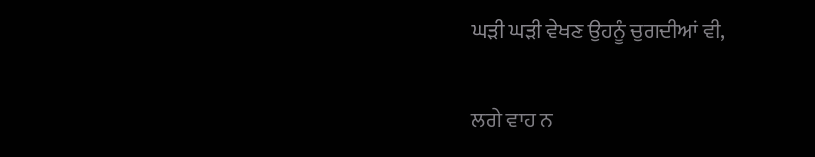ਘੜੀ ਘੜੀ ਵੇਖਣ ਉਹਨੂੰ ਚੁਗਦੀਆਂ ਵੀ,

ਲਗੇ ਵਾਹ ਨ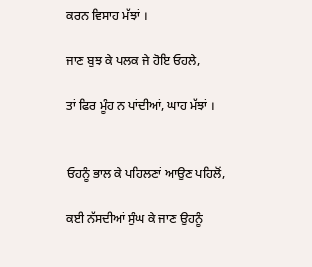ਕਰਨ ਵਿਸਾਹ ਮੱਝਾਂ ।

ਜਾਣ ਬੁਝ ਕੇ ਪਲਕ ਜੇ ਹੋਇ ਓਹਲੇ,

ਤਾਂ ਫਿਰ ਮੂੰਹ ਨ ਪਾਂਦੀਆਂ, ਘਾਹ ਮੱਝਾਂ ।


ਓਹਨੂੰ ਭਾਲ ਕੇ ਪਹਿਲਣਾਂ ਆਉਣ ਪਹਿਲੋਂ,

ਕਈ ਨੱਸਦੀਆਂ ਸੁੰਘ ਕੇ ਜਾਣ ਉਹਨੂੰ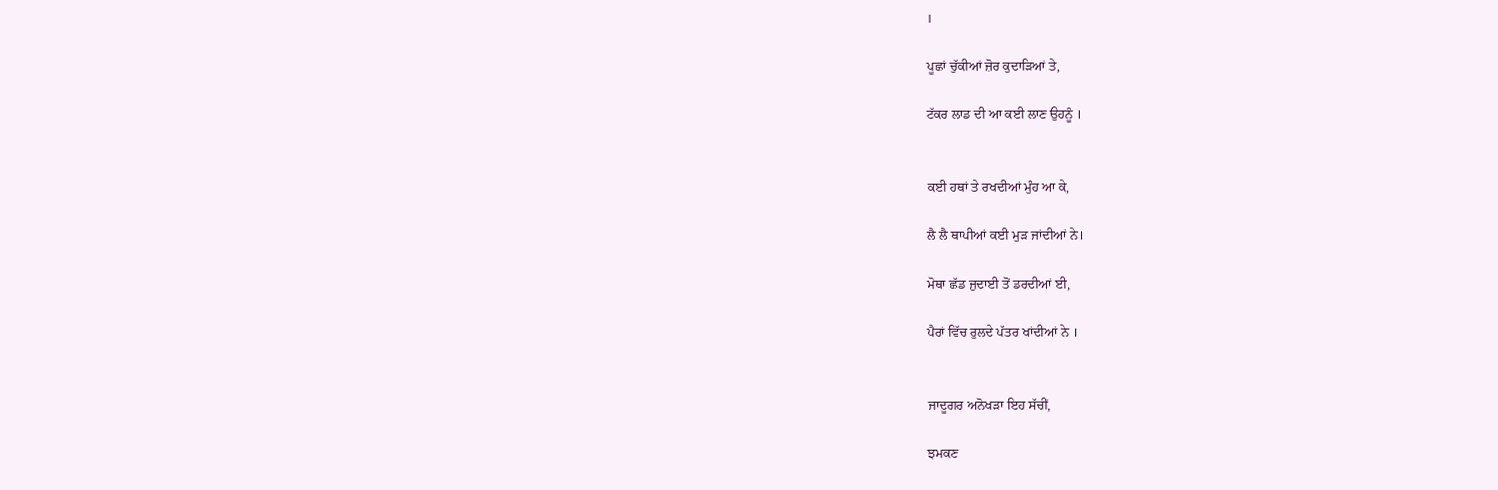।

ਪੂਛਾਂ ਚੁੱਕੀਆਂ ਜ਼ੋਰ ਕੁਦਾੜਿਆਂ ਤੇ,

ਟੱਕਰ ਲਾਡ ਦੀ ਆ ਕਈ ਲਾਣ ਉਹਨੂੰ ।


ਕਈ ਹਥਾਂ ਤੇ ਰਖਦੀਆਂ ਮੁੰਹ ਆ ਕੇ,

ਲੈ ਲੈ ਥਾਪੀਆਂ ਕਈ ਮੁੜ ਜਾਂਦੀਆਂ ਨੇ।

ਮੋਥਾ ਛੱਡ ਜੁਦਾਈ ਤੋਂ ਡਰਦੀਆਂ ਈ,

ਪੈਰਾਂ ਵਿੱਚ ਰੁਲਦੇ ਪੱਤਰ ਖਾਂਦੀਆਂ ਨੇ ।


ਜਾਦੂਗਰ ਅਨੋਖੜਾ ਇਹ ਸੱਚੀਂ,

ਝਮਕਣ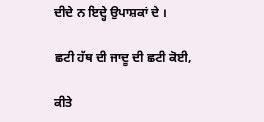ਦੀਦੇ ਨ ਇਦ੍ਹੇ ਉਪਾਸ਼ਕਾਂ ਦੇ ।

ਛਟੀ ਹੱਥ ਦੀ ਜਾਦੂ ਦੀ ਛਟੀ ਕੋਈ,

ਕੀਤੇ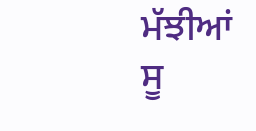ਮੱਝੀਆਂ ਸੂ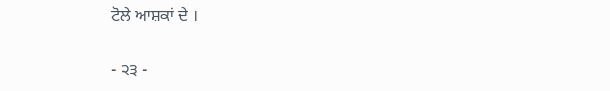ਟੋਲੇ ਆਸ਼ਕਾਂ ਦੇ ।

- ੨੩ -